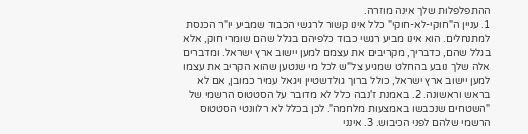ההתפלפלות שלך אינה מוזרה.
1. עניין ה"חוקי-לא-חוקי" כלל אינו קשור לרגשי הכבוד שמביע יו"ר הכנסת למתנחלים. הוא אינו מביע רגשי כבוד כלפיהם בגלל שהם שומרי חוק, אלא בגלל שהם, כדבריך, מקריבים את עצמם למען יישוב ארץ ישראל. ומדברים אלה שלך נובע בהחלט שמגיע צל"ש לכל מי שנטען שהוא הקריב את עצמו למען יישוב ארץ ישראל, כולל ברוך גולדשטיין ויגאל עמיר כמובן, אם לא בראש וראשונה. 2. באמנת ז'נבה כלל לא מדובר על הסטטוס הרשמי של "השטחים שנכבשו באמצעות מלחמה". לכן בכלל לא רלוונטי הסטטוס הרשמי שלהם לפני הכיבוש. 3. אינני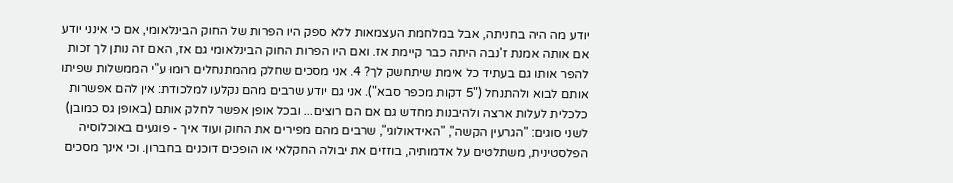יודע מה היה בחניתה, אבל במלחמת העצמאות ללא ספק היו הפרות של החוק הבינלאומי, אם כי אינני יודע אם אותה אמנת ז'נבה היתה כבר קיימת אז. ואם היו הפרות החוק הבינלאומי גם אז, האם זה נותן לך זכות להפר אותו גם בעתיד כל אימת שיתחשק לך? 4. אני מסכים שחלק מהמתנחלים רוּמוּ ע"י הממשלות שפיתו אותם לבוא ולהתנחל ("5 דקות מכפר סבא"). אני גם יודע שרבים מהם נקלעו למלכודת: אין להם אפשרות כלכלית לעלות ארצה ולהיבנות מחדש גם אם הם רוצים... ובכל אופן אפשר לחלק אותם (באופן גס כמובן) לשני סוגים: "הגרעין הקשה", "האידאולוגי", שרבים מהם מפירים את החוק ועוד איך - פוגעים באוכלוסיה הפלסטינית, משתלטים על אדמותיה, בוזזים את יבולה החקלאי או הופכים דוכנים בחברון. וכי אינך מסכים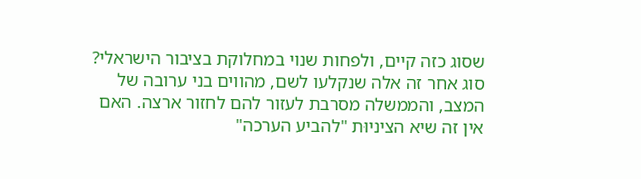שסוג כזה קיים, ולפחות שנוי במחלוקת בציבור הישראלי? סוג אחר זה אלה שנקלעו לשם, מהווים בני ערובה של המצב, והממשלה מסרבת לעזור להם לחזור ארצה. האם אין זה שיא הציניוּת "להביע הערכה"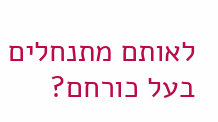לאותם מתנחלים בעל כורחם?